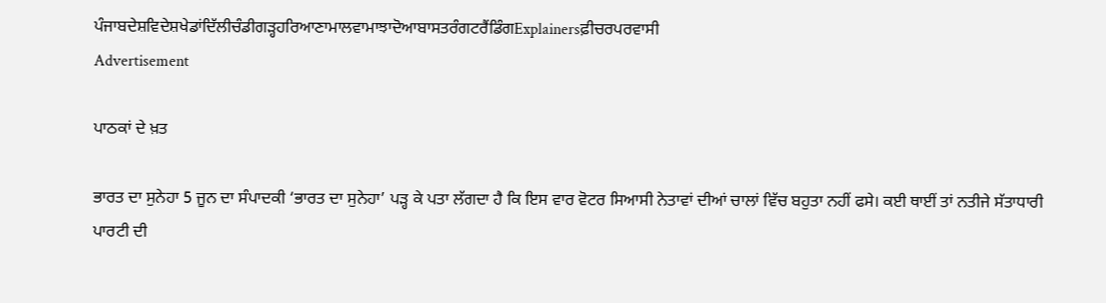ਪੰਜਾਬਦੇਸ਼ਵਿਦੇਸ਼ਖੇਡਾਂਦਿੱਲੀਚੰਡੀਗੜ੍ਹਹਰਿਆਣਾਮਾਲਵਾਮਾਝਾਦੋਆਬਾਸਤਰੰਗਟਰੈਂਡਿੰਗExplainersਫ਼ੀਚਰਪਰਵਾਸੀ
Advertisement

ਪਾਠਕਾਂ ਦੇ ਖ਼ਤ

ਭਾਰਤ ਦਾ ਸੁਨੇਹਾ 5 ਜੂਨ ਦਾ ਸੰਪਾਦਕੀ ‘ਭਾਰਤ ਦਾ ਸੁਨੇਹਾ’ ਪੜ੍ਹ ਕੇ ਪਤਾ ਲੱਗਦਾ ਹੈ ਕਿ ਇਸ ਵਾਰ ਵੋਟਰ ਸਿਆਸੀ ਨੇਤਾਵਾਂ ਦੀਆਂ ਚਾਲਾਂ ਵਿੱਚ ਬਹੁਤਾ ਨਹੀਂ ਫਸੇ। ਕਈ ਥਾਈਂ ਤਾਂ ਨਤੀਜੇ ਸੱਤਾਧਾਰੀ ਪਾਰਟੀ ਦੀ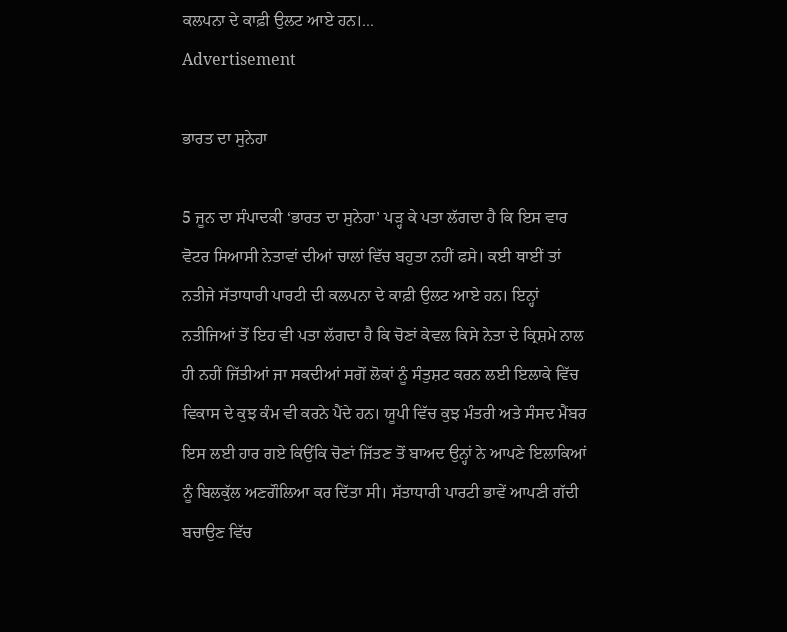ਕਲਪਨਾ ਦੇ ਕਾਫ਼ੀ ਉਲਟ ਆਏ ਹਨ।...
Advertisement

ਭਾਰਤ ਦਾ ਸੁਨੇਹਾ

5 ਜੂਨ ਦਾ ਸੰਪਾਦਕੀ ‘ਭਾਰਤ ਦਾ ਸੁਨੇਹਾ’ ਪੜ੍ਹ ਕੇ ਪਤਾ ਲੱਗਦਾ ਹੈ ਕਿ ਇਸ ਵਾਰ ਵੋਟਰ ਸਿਆਸੀ ਨੇਤਾਵਾਂ ਦੀਆਂ ਚਾਲਾਂ ਵਿੱਚ ਬਹੁਤਾ ਨਹੀਂ ਫਸੇ। ਕਈ ਥਾਈਂ ਤਾਂ ਨਤੀਜੇ ਸੱਤਾਧਾਰੀ ਪਾਰਟੀ ਦੀ ਕਲਪਨਾ ਦੇ ਕਾਫ਼ੀ ਉਲਟ ਆਏ ਹਨ। ਇਨ੍ਹਾਂ ਨਤੀਜਿਆਂ ਤੋਂ ਇਹ ਵੀ ਪਤਾ ਲੱਗਦਾ ਹੈ ਕਿ ਚੋਣਾਂ ਕੇਵਲ ਕਿਸੇ ਨੇਤਾ ਦੇ ਕ੍ਰਿਸ਼ਮੇ ਨਾਲ ਹੀ ਨਹੀਂ ਜਿੱਤੀਆਂ ਜਾ ਸਕਦੀਆਂ ਸਗੋਂ ਲੋਕਾਂ ਨੂੰ ਸੰਤੁਸ਼ਟ ਕਰਨ ਲਈ ਇਲਾਕੇ ਵਿੱਚ ਵਿਕਾਸ ਦੇ ਕੁਝ ਕੰਮ ਵੀ ਕਰਨੇ ਪੈਂਦੇ ਹਨ। ਯੂਪੀ ਵਿੱਚ ਕੁਝ ਮੰਤਰੀ ਅਤੇ ਸੰਸਦ ਮੈਂਬਰ ਇਸ ਲਈ ਹਾਰ ਗਏ ਕਿਉਂਕਿ ਚੋਣਾਂ ਜਿੱਤਣ ਤੋਂ ਬਾਅਦ ਉਨ੍ਹਾਂ ਨੇ ਆਪਣੇ ਇਲਾਕਿਆਂ ਨੂੰ ਬਿਲਕੁੱਲ ਅਣਗੌਲਿਆ ਕਰ ਦਿੱਤਾ ਸੀ। ਸੱਤਾਧਾਰੀ ਪਾਰਟੀ ਭਾਵੇਂ ਆਪਣੀ ਗੱਦੀ ਬਚਾਉਣ ਵਿੱਚ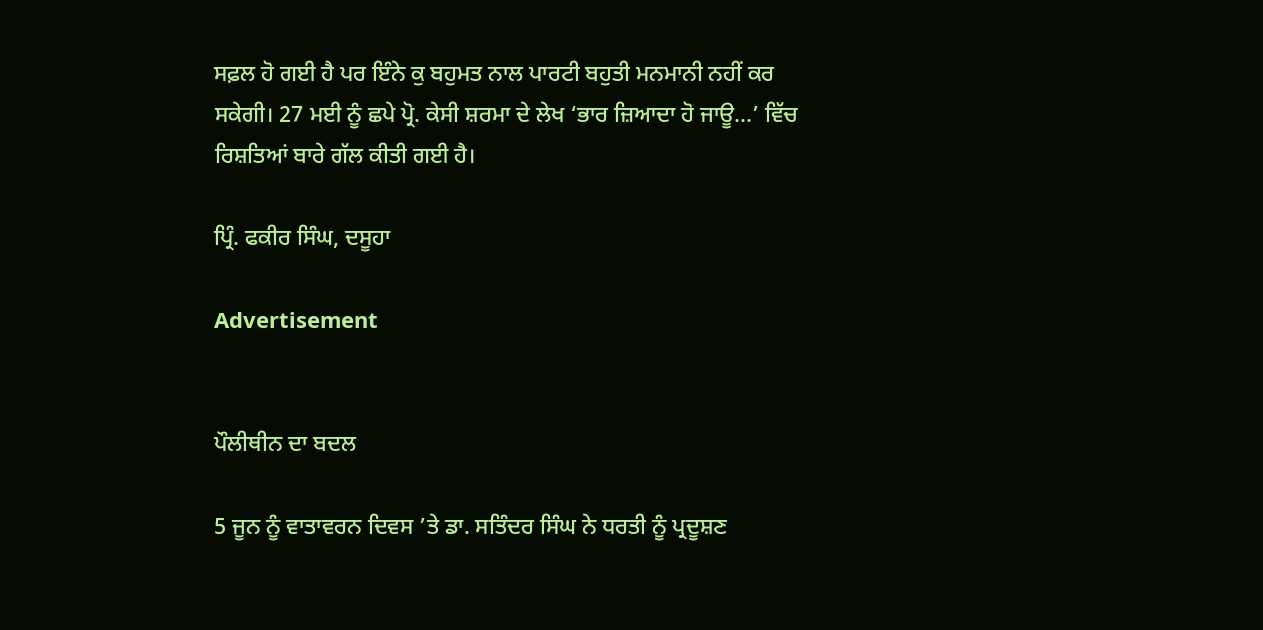ਸਫ਼ਲ ਹੋ ਗਈ ਹੈ ਪਰ ਇੰਨੇ ਕੁ ਬਹੁਮਤ ਨਾਲ ਪਾਰਟੀ ਬਹੁਤੀ ਮਨਮਾਨੀ ਨਹੀਂ ਕਰ ਸਕੇਗੀ। 27 ਮਈ ਨੂੰ ਛਪੇ ਪ੍ਰੋ. ਕੇਸੀ ਸ਼ਰਮਾ ਦੇ ਲੇਖ ‘ਭਾਰ ਜ਼ਿਆਦਾ ਹੋ ਜਾਊ…’ ਵਿੱਚ ਰਿਸ਼ਤਿਆਂ ਬਾਰੇ ਗੱਲ ਕੀਤੀ ਗਈ ਹੈ।

ਪ੍ਰਿੰ. ਫਕੀਰ ਸਿੰਘ, ਦਸੂਹਾ

Advertisement


ਪੌਲੀਥੀਨ ਦਾ ਬਦਲ

5 ਜੂਨ ਨੂੰ ਵਾਤਾਵਰਨ ਦਿਵਸ ’ਤੇ ਡਾ. ਸਤਿੰਦਰ ਸਿੰਘ ਨੇ ਧਰਤੀ ਨੂੰ ਪ੍ਰਦੂਸ਼ਣ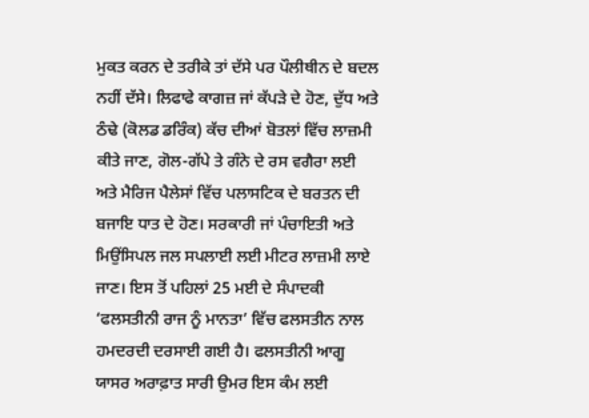ਮੁਕਤ ਕਰਨ ਦੇ ਤਰੀਕੇ ਤਾਂ ਦੱਸੇ ਪਰ ਪੌਲੀਥੀਨ ਦੇ ਬਦਲ ਨਹੀਂ ਦੱਸੇ। ਲਿਫਾਫੇ ਕਾਗਜ਼ ਜਾਂ ਕੱਪੜੇ ਦੇ ਹੋਣ, ਦੁੱਧ ਅਤੇ ਠੰਢੇ (ਕੋਲਡ ਡਰਿੰਕ) ਕੱਚ ਦੀਆਂ ਬੋਤਲਾਂ ਵਿੱਚ ਲਾਜ਼ਮੀ ਕੀਤੇ ਜਾਣ, ਗੋਲ-ਗੱਪੇ ਤੇ ਗੰਨੇ ਦੇ ਰਸ ਵਗੈਰਾ ਲਈ ਅਤੇ ਮੈਰਿਜ ਪੈਲੇਸਾਂ ਵਿੱਚ ਪਲਾਸਟਿਕ ਦੇ ਬਰਤਨ ਦੀ ਬਜਾਇ ਧਾਤ ਦੇ ਹੋਣ। ਸਰਕਾਰੀ ਜਾਂ ਪੰਚਾਇਤੀ ਅਤੇ ਮਿਉਂਸਿਪਲ ਜਲ ਸਪਲਾਈ ਲਈ ਮੀਟਰ ਲਾਜ਼ਮੀ ਲਾਏ ਜਾਣ। ਇਸ ਤੋਂ ਪਹਿਲਾਂ 25 ਮਈ ਦੇ ਸੰਪਾਦਕੀ ‘ਫਲਸਤੀਨੀ ਰਾਜ ਨੂੰ ਮਾਨਤਾ’ ਵਿੱਚ ਫਲਸਤੀਨ ਨਾਲ ਹਮਦਰਦੀ ਦਰਸਾਈ ਗਈ ਹੈ। ਫਲਸਤੀਨੀ ਆਗੂ ਯਾਸਰ ਅਰਾਫ਼ਾਤ ਸਾਰੀ ਉਮਰ ਇਸ ਕੰਮ ਲਈ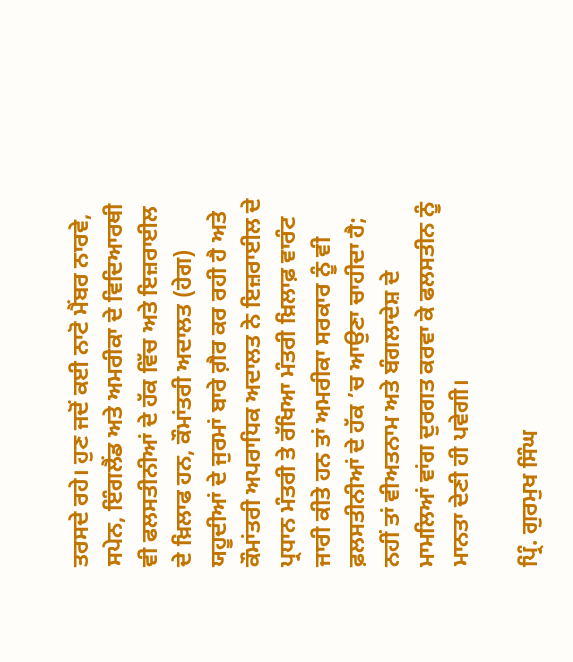ਤਰਸਦੇ ਰਹੇ। ਹੁਣ ਜਦੋਂ ਕਈ ਨਾਟੋ ਮੈਂਬਰ ਨਾਰਵੇ, ਸਪੇਨ, ਇੰਗਲੈਂਡ ਅਤੇ ਅਮਰੀਕਾ ਦੇ ਵਿਦਿਆਰਥੀ ਵੀ ਫਲਸਤੀਨੀਆਂ ਦੇ ਹੱਕ ਵਿੱਚ ਅਤੇ ਇਜ਼ਰਾਈਲ ਦੇ ਖ਼ਿਲਾਫ ਹਨ, ਕੌਮਾਂਤਰੀ ਅਦਾਲਤ (ਹੇਗ) ਯਹੂਦੀਆਂ ਦੇ ਜੁਰਮਾਂ ਬਾਰੇ ਗ਼ੈਰ ਕਰ ਰਹੀ ਹੈ ਅਤੇ ਕੌਮਾਂਤਰੀ ਅਪਰਾਧਿਕ ਅਦਾਲਤ ਨੇ ਇਜ਼ਰਾਈਲ ਦੇ ਪ੍ਰਧਾਨ ਮੰਤਰੀ ਤੇ ਰੱਖਿਆ ਮੰਤਰੀ ਖ਼ਿਲਾਫ਼ ਵਾਰੰਟ ਜਾਰੀ ਕੀਤੇ ਹਨ ਤਾਂ ਅਮਰੀਕਾ ਸਰਕਾਰ ਨੂੰ ਵੀ ਫ਼ਲਸਤੀਨੀਆਂ ਦੇ ਹੱਕ ’ਚ ਆਉਣਾ ਚਾਹੀਦਾ ਹੈ; ਨਹੀਂ ਤਾਂ ਵੀਅਤਨਾਮ ਅਤੇ ਬੰਗਲਾਦੇਸ਼ ਦੇ ਮਾਮਲਿਆਂ ਵਾਂਗ ਦੁਰਗਤ ਕਰਵਾ ਕੇ ਫਲਸਤੀਨ ਨੂੰ ਮਾਨਤਾ ਦੇਣੀ ਹੀ ਪਵੇਗੀ।

ਪ੍ਰਿੰ. ਗੁਰਮੁਖ ਸਿੰਘ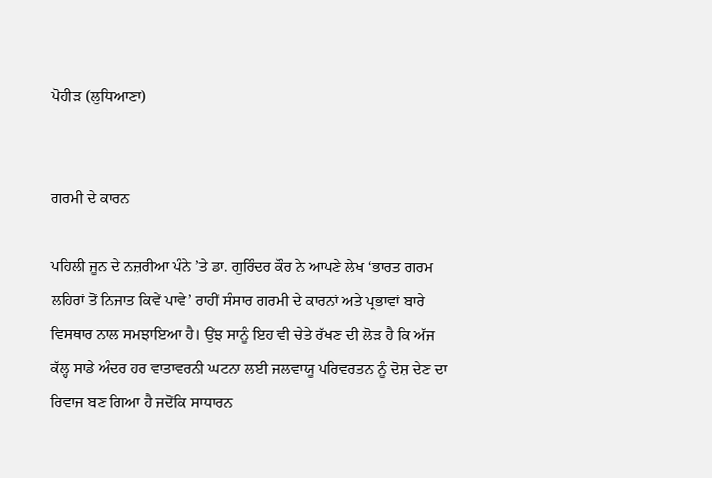ਪੋਹੀੜ (ਲੁਧਿਆਣਾ)


ਗਰਮੀ ਦੇ ਕਾਰਨ

ਪਹਿਲੀ ਜੂਨ ਦੇ ਨਜ਼ਰੀਆ ਪੰਨੇ ’ਤੇ ਡਾ. ਗੁਰਿੰਦਰ ਕੌਰ ਨੇ ਆਪਣੇ ਲੇਖ ‘ਭਾਰਤ ਗਰਮ ਲਹਿਰਾਂ ਤੋਂ ਨਿਜਾਤ ਕਿਵੇਂ ਪਾਵੇ’ ਰਾਹੀਂ ਸੰਸਾਰ ਗਰਮੀ ਦੇ ਕਾਰਨਾਂ ਅਤੇ ਪ੍ਰਭਾਵਾਂ ਬਾਰੇ ਵਿਸਥਾਰ ਨਾਲ ਸਮਝਾਇਆ ਹੈ। ਉਂਝ ਸਾਨੂੰ ਇਹ ਵੀ ਚੇਤੇ ਰੱਖਣ ਦੀ ਲੋੜ ਹੈ ਕਿ ਅੱਜ ਕੱਲ੍ਹ ਸਾਡੇ ਅੰਦਰ ਹਰ ਵਾਤਾਵਰਨੀ ਘਟਨਾ ਲਈ ਜਲਵਾਯੂ ਪਰਿਵਰਤਨ ਨੂੰ ਦੋਸ਼ ਦੇਣ ਦਾ ਰਿਵਾਜ ਬਣ ਗਿਆ ਹੈ ਜਦੋਂਕਿ ਸਾਧਾਰਨ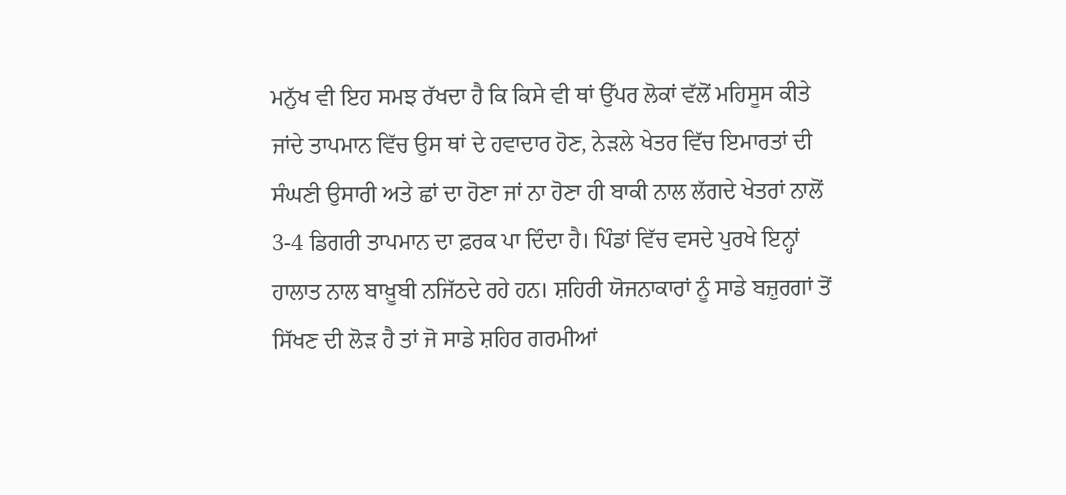ਮਨੁੱਖ ਵੀ ਇਹ ਸਮਝ ਰੱਖਦਾ ਹੈ ਕਿ ਕਿਸੇ ਵੀ ਥਾਂ ਉੱਪਰ ਲੋਕਾਂ ਵੱਲੋਂ ਮਹਿਸੂਸ ਕੀਤੇ ਜਾਂਦੇ ਤਾਪਮਾਨ ਵਿੱਚ ਉਸ ਥਾਂ ਦੇ ਹਵਾਦਾਰ ਹੋਣ, ਨੇੜਲੇ ਖੇਤਰ ਵਿੱਚ ਇਮਾਰਤਾਂ ਦੀ ਸੰਘਣੀ ਉਸਾਰੀ ਅਤੇ ਛਾਂ ਦਾ ਹੋਣਾ ਜਾਂ ਨਾ ਹੋਣਾ ਹੀ ਬਾਕੀ ਨਾਲ ਲੱਗਦੇ ਖੇਤਰਾਂ ਨਾਲੋਂ 3-4 ਡਿਗਰੀ ਤਾਪਮਾਨ ਦਾ ਫ਼ਰਕ ਪਾ ਦਿੰਦਾ ਹੈ। ਪਿੰਡਾਂ ਵਿੱਚ ਵਸਦੇ ਪੁਰਖੇ ਇਨ੍ਹਾਂ ਹਾਲਾਤ ਨਾਲ ਬਾਖ਼ੂਬੀ ਨਜਿੱਠਦੇ ਰਹੇ ਹਨ। ਸ਼ਹਿਰੀ ਯੋਜਨਾਕਾਰਾਂ ਨੂੰ ਸਾਡੇ ਬਜ਼ੁਰਗਾਂ ਤੋਂ ਸਿੱਖਣ ਦੀ ਲੋੜ ਹੈ ਤਾਂ ਜੋ ਸਾਡੇ ਸ਼ਹਿਰ ਗਰਮੀਆਂ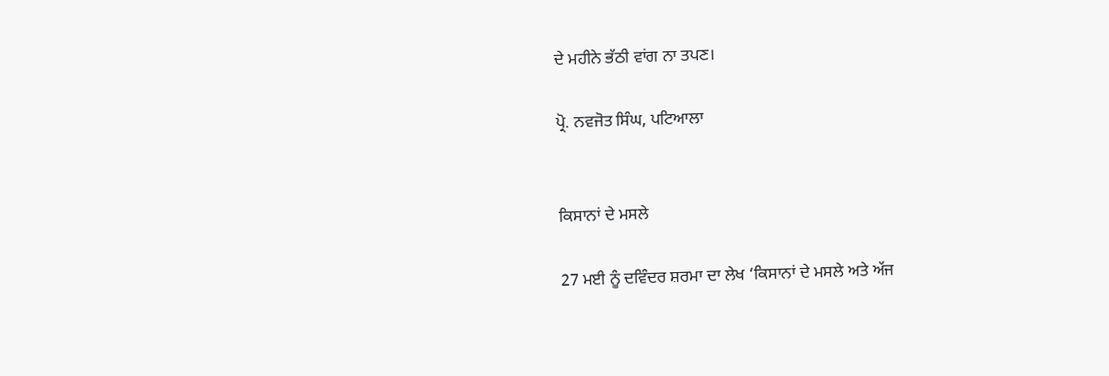ਦੇ ਮਹੀਨੇ ਭੱਠੀ ਵਾਂਗ ਨਾ ਤਪਣ।

ਪ੍ਰੋ. ਨਵਜੋਤ ਸਿੰਘ, ਪਟਿਆਲਾ


ਕਿਸਾਨਾਂ ਦੇ ਮਸਲੇ

27 ਮਈ ਨੂੰ ਦਵਿੰਦਰ ਸ਼ਰਮਾ ਦਾ ਲੇਖ ‘ਕਿਸਾਨਾਂ ਦੇ ਮਸਲੇ ਅਤੇ ਅੱਜ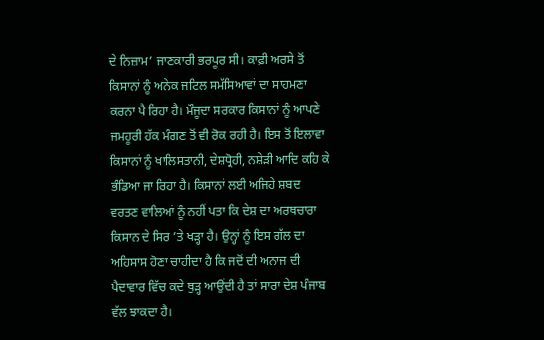ਦੇ ਨਿਜ਼ਾਮ’ ਜਾਣਕਾਰੀ ਭਰਪੂਰ ਸੀ। ਕਾਫ਼ੀ ਅਰਸੇ ਤੋਂ ਕਿਸਾਨਾਂ ਨੂੰ ਅਨੇਕ ਜਟਿਲ ਸਮੱਸਿਆਵਾਂ ਦਾ ਸਾਹਮਣਾ ਕਰਨਾ ਪੈ ਰਿਹਾ ਹੈ। ਮੌਜੂਦਾ ਸਰਕਾਰ ਕਿਸਾਨਾਂ ਨੂੰ ਆਪਣੇ ਜਮਹੂਰੀ ਹੱਕ ਮੰਗਣ ਤੋਂ ਵੀ ਰੋਕ ਰਹੀ ਹੈ। ਇਸ ਤੋਂ ਇਲਾਵਾ ਕਿਸਾਨਾਂ ਨੂੰ ਖਾਲਿਸਤਾਨੀ, ਦੇਸ਼ਧ੍ਰੋਹੀ, ਨਸ਼ੇੜੀ ਆਦਿ ਕਹਿ ਕੇ ਭੰਡਿਆ ਜਾ ਰਿਹਾ ਹੈ। ਕਿਸਾਨਾਂ ਲਈ ਅਜਿਹੇ ਸ਼ਬਦ ਵਰਤਣ ਵਾਲਿਆਂ ਨੂੰ ਨਹੀਂ ਪਤਾ ਕਿ ਦੇਸ਼ ਦਾ ਅਰਥਚਾਰਾ ਕਿਸਾਨ ਦੇ ਸਿਰ ’ਤੇ ਖੜ੍ਹਾ ਹੈ। ਉਨ੍ਹਾਂ ਨੂੰ ਇਸ ਗੱਲ ਦਾ ਅਹਿਸਾਸ ਹੋਣਾ ਚਾਹੀਦਾ ਹੈ ਕਿ ਜਦੋਂ ਦੀ ਅਨਾਜ ਦੀ ਪੈਦਾਵਾਰ ਵਿੱਚ ਕਦੇ ਥੁੜ੍ਹ ਆਉਂਦੀ ਹੈ ਤਾਂ ਸਾਰਾ ਦੇਸ਼ ਪੰਜਾਬ ਵੱਲ ਝਾਕਦਾ ਹੈ।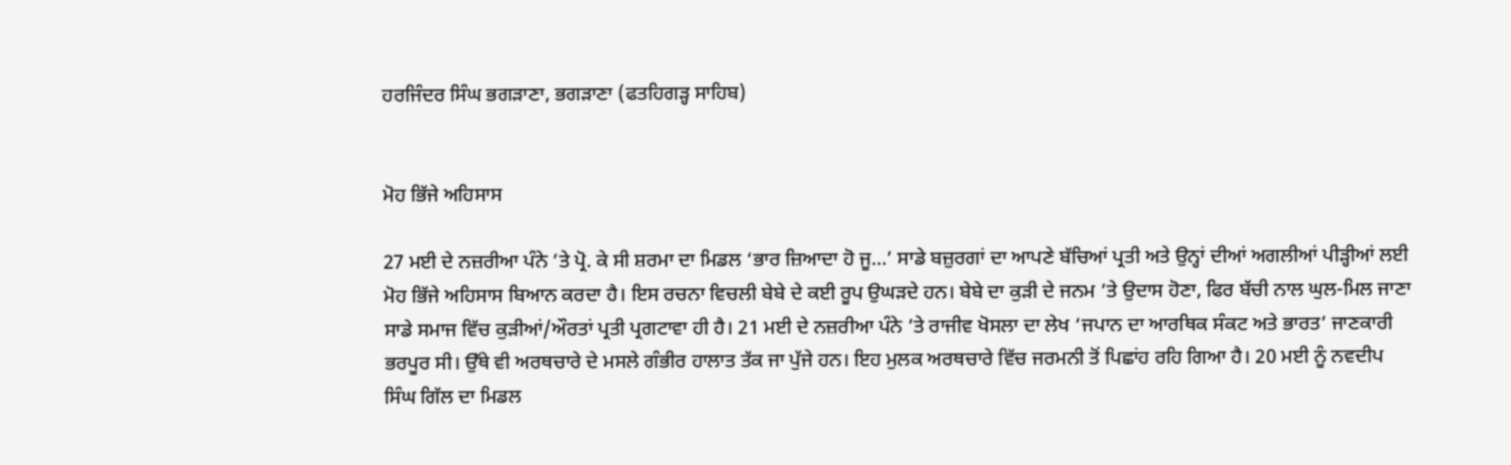ਹਰਜਿੰਦਰ ਸਿੰਘ ਭਗੜਾਣਾ, ਭਗੜਾਣਾ (ਫਤਹਿਗੜ੍ਹ ਸਾਹਿਬ)


ਮੋਹ ਭਿੱਜੇ ਅਹਿਸਾਸ

27 ਮਈ ਦੇ ਨਜ਼ਰੀਆ ਪੰਨੇ ’ਤੇ ਪ੍ਰੋ. ਕੇ ਸੀ ਸ਼ਰਮਾ ਦਾ ਮਿਡਲ ‘ਭਾਰ ਜ਼ਿਆਦਾ ਹੋ ਜੂ…’ ਸਾਡੇ ਬਜ਼ੁਰਗਾਂ ਦਾ ਆਪਣੇ ਬੱਚਿਆਂ ਪ੍ਰਤੀ ਅਤੇ ਉਨ੍ਹਾਂ ਦੀਆਂ ਅਗਲੀਆਂ ਪੀੜ੍ਹੀਆਂ ਲਈ ਮੋਹ ਭਿੱਜੇ ਅਹਿਸਾਸ ਬਿਆਨ ਕਰਦਾ ਹੈ। ਇਸ ਰਚਨਾ ਵਿਚਲੀ ਬੇਬੇ ਦੇ ਕਈ ਰੂਪ ਉਘੜਦੇ ਹਨ। ਬੇਬੇ ਦਾ ਕੁੜੀ ਦੇ ਜਨਮ ’ਤੇ ਉਦਾਸ ਹੋਣਾ, ਫਿਰ ਬੱਚੀ ਨਾਲ ਘੁਲ-ਮਿਲ ਜਾਣਾ ਸਾਡੇ ਸਮਾਜ ਵਿੱਚ ਕੁੜੀਆਂ/ਔਰਤਾਂ ਪ੍ਰਤੀ ਪ੍ਰਗਟਾਵਾ ਹੀ ਹੈ। 21 ਮਈ ਦੇ ਨਜ਼ਰੀਆ ਪੰਨੇ ’ਤੇ ਰਾਜੀਵ ਖੋਸਲਾ ਦਾ ਲੇਖ ‘ਜਪਾਨ ਦਾ ਆਰਥਿਕ ਸੰਕਟ ਅਤੇ ਭਾਰਤ’ ਜਾਣਕਾਰੀ ਭਰਪੂਰ ਸੀ। ਉੱਥੇ ਵੀ ਅਰਥਚਾਰੇ ਦੇ ਮਸਲੇ ਗੰਭੀਰ ਹਾਲਾਤ ਤੱਕ ਜਾ ਪੁੱਜੇ ਹਨ। ਇਹ ਮੁਲਕ ਅਰਥਚਾਰੇ ਵਿੱਚ ਜਰਮਨੀ ਤੋਂ ਪਿਛਾਂਹ ਰਹਿ ਗਿਆ ਹੈ। 20 ਮਈ ਨੂੰ ਨਵਦੀਪ ਸਿੰਘ ਗਿੱਲ ਦਾ ਮਿਡਲ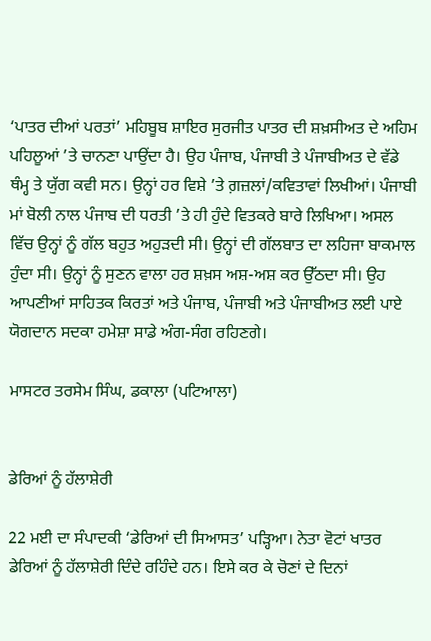‘ਪਾਤਰ ਦੀਆਂ ਪਰਤਾਂ’ ਮਹਿਬੂਬ ਸ਼ਾਇਰ ਸੁਰਜੀਤ ਪਾਤਰ ਦੀ ਸ਼ਖ਼ਸੀਅਤ ਦੇ ਅਹਿਮ ਪਹਿਲੂਆਂ ’ਤੇ ਚਾਨਣਾ ਪਾਉਂਦਾ ਹੈ। ਉਹ ਪੰਜਾਬ, ਪੰਜਾਬੀ ਤੇ ਪੰਜਾਬੀਅਤ ਦੇ ਵੱਡੇ ਥੰਮ੍ਹ ਤੇ ਯੁੱਗ ਕਵੀ ਸਨ। ਉਨ੍ਹਾਂ ਹਰ ਵਿਸ਼ੇ ’ਤੇ ਗ਼ਜ਼ਲਾਂ/ਕਵਿਤਾਵਾਂ ਲਿਖੀਆਂ। ਪੰਜਾਬੀ ਮਾਂ ਬੋਲੀ ਨਾਲ ਪੰਜਾਬ ਦੀ ਧਰਤੀ ’ਤੇ ਹੀ ਹੁੰਦੇ ਵਿਤਕਰੇ ਬਾਰੇ ਲਿਖਿਆ। ਅਸਲ ਵਿੱਚ ਉਨ੍ਹਾਂ ਨੂੰ ਗੱਲ ਬਹੁਤ ਅਹੁੜਦੀ ਸੀ। ਉਨ੍ਹਾਂ ਦੀ ਗੱਲਬਾਤ ਦਾ ਲਹਿਜਾ ਬਾਕਮਾਲ ਹੁੰਦਾ ਸੀ। ਉਨ੍ਹਾਂ ਨੂੰ ਸੁਣਨ ਵਾਲਾ ਹਰ ਸ਼ਖ਼ਸ ਅਸ਼-ਅਸ਼ ਕਰ ਉੱਠਦਾ ਸੀ। ਉਹ ਆਪਣੀਆਂ ਸਾਹਿਤਕ ਕਿਰਤਾਂ ਅਤੇ ਪੰਜਾਬ, ਪੰਜਾਬੀ ਅਤੇ ਪੰਜਾਬੀਅਤ ਲਈ ਪਾਏ ਯੋਗਦਾਨ ਸਦਕਾ ਹਮੇਸ਼ਾ ਸਾਡੇ ਅੰਗ-ਸੰਗ ਰਹਿਣਗੇ।

ਮਾਸਟਰ ਤਰਸੇਮ ਸਿੰਘ, ਡਕਾਲਾ (ਪਟਿਆਲਾ)


ਡੇਰਿਆਂ ਨੂੰ ਹੱਲਾਸ਼ੇਰੀ

22 ਮਈ ਦਾ ਸੰਪਾਦਕੀ ‘ਡੇਰਿਆਂ ਦੀ ਸਿਆਸਤ’ ਪੜ੍ਹਿਆ। ਨੇਤਾ ਵੋਟਾਂ ਖਾਤਰ ਡੇਰਿਆਂ ਨੂੰ ਹੱਲਾਸ਼ੇਰੀ ਦਿੰਦੇ ਰਹਿੰਦੇ ਹਨ। ਇਸੇ ਕਰ ਕੇ ਚੋਣਾਂ ਦੇ ਦਿਨਾਂ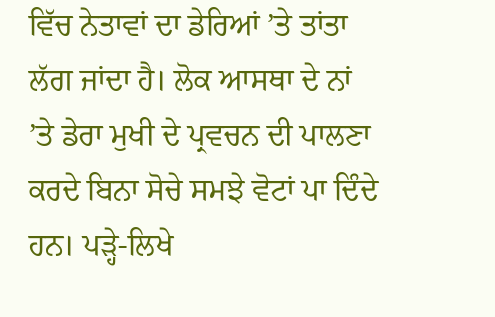ਵਿੱਚ ਨੇਤਾਵਾਂ ਦਾ ਡੇਰਿਆਂ ’ਤੇ ਤਾਂਤਾ ਲੱਗ ਜਾਂਦਾ ਹੈ। ਲੋਕ ਆਸਥਾ ਦੇ ਨਾਂ ’ਤੇ ਡੇਰਾ ਮੁਖੀ ਦੇ ਪ੍ਰਵਚਨ ਦੀ ਪਾਲਣਾ ਕਰਦੇ ਬਿਨਾ ਸੋਚੇ ਸਮਝੇ ਵੋਟਾਂ ਪਾ ਦਿੰਦੇ ਹਨ। ਪੜ੍ਹੇ-ਲਿਖੇ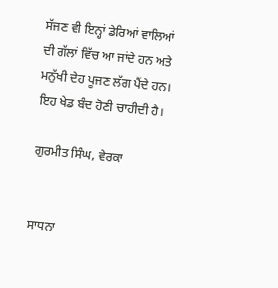ਸੱਜਣ ਵੀ ਇਨ੍ਹਾਂ ਡੇਰਿਆਂ ਵਾਲਿਆਂ ਦੀ ਗੱਲਾਂ ਵਿੱਚ ਆ ਜਾਂਦੇ ਹਨ ਅਤੇ ਮਨੁੱਖੀ ਦੇਹ ਪੂਜਣ ਲੱਗ ਪੈਂਦੇ ਹਨ। ਇਹ ਖੇਡ ਬੰਦ ਹੋਣੀ ਚਾਹੀਦੀ ਹੈ।

ਗੁਰਮੀਤ ਸਿੰਘ, ਵੇਰਕਾ


ਸਾਧਨਾ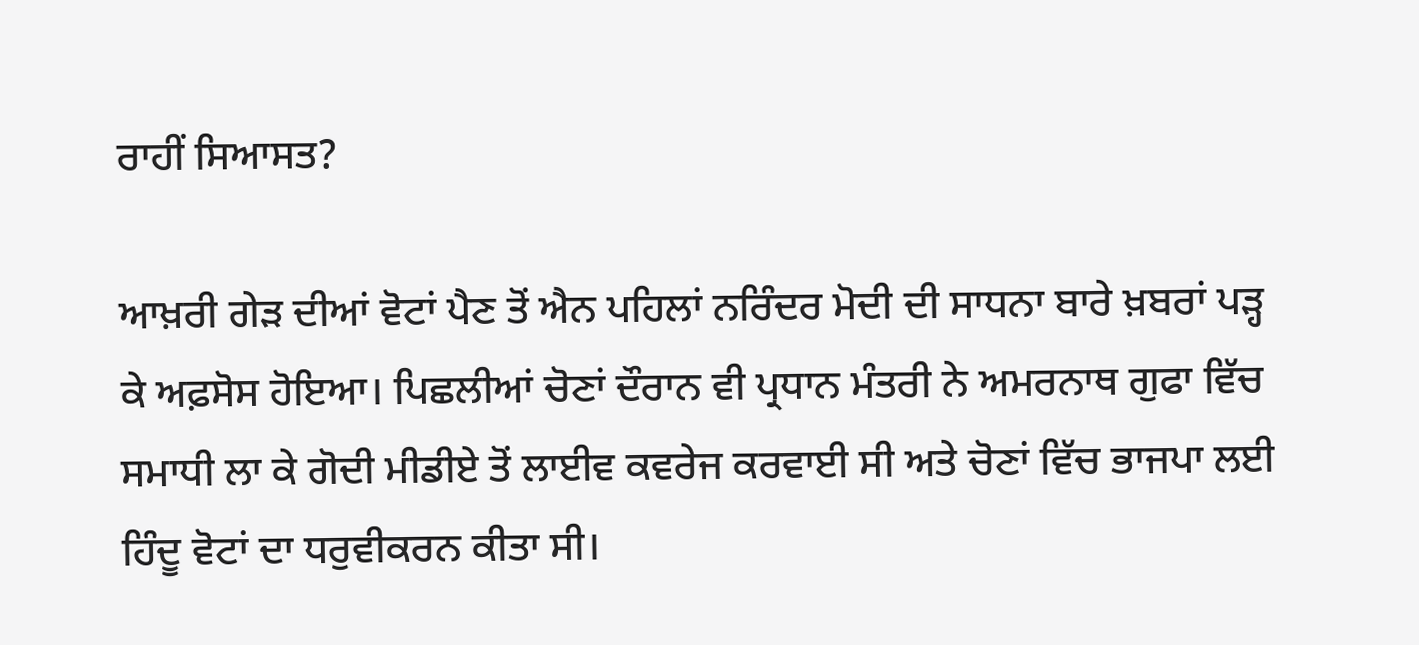ਰਾਹੀਂ ਸਿਆਸਤ?

ਆਖ਼ਰੀ ਗੇੜ ਦੀਆਂ ਵੋਟਾਂ ਪੈਣ ਤੋਂ ਐਨ ਪਹਿਲਾਂ ਨਰਿੰਦਰ ਮੋਦੀ ਦੀ ਸਾਧਨਾ ਬਾਰੇ ਖ਼ਬਰਾਂ ਪੜ੍ਹ ਕੇ ਅਫ਼ਸੋਸ ਹੋਇਆ। ਪਿਛਲੀਆਂ ਚੋਣਾਂ ਦੌਰਾਨ ਵੀ ਪ੍ਰਧਾਨ ਮੰਤਰੀ ਨੇ ਅਮਰਨਾਥ ਗੁਫਾ ਵਿੱਚ ਸਮਾਧੀ ਲਾ ਕੇ ਗੋਦੀ ਮੀਡੀਏ ਤੋਂ ਲਾਈਵ ਕਵਰੇਜ ਕਰਵਾਈ ਸੀ ਅਤੇ ਚੋਣਾਂ ਵਿੱਚ ਭਾਜਪਾ ਲਈ ਹਿੰਦੂ ਵੋਟਾਂ ਦਾ ਧਰੁਵੀਕਰਨ ਕੀਤਾ ਸੀ।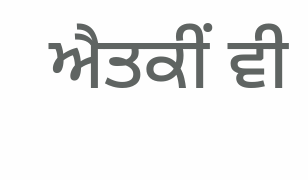ਐਤਕੀਂ ਵੀ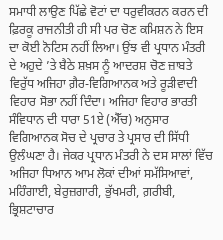ਸਮਾਧੀ ਲਾਉਣ ਪਿੱਛੇ ਵੋਟਾਂ ਦਾ ਧਰੁਵੀਕਰਨ ਕਰਨ ਦੀ ਫ਼ਿਰਕੂ ਰਾਜਨੀਤੀ ਹੀ ਸੀ ਪਰ ਚੋਣ ਕਮਿਸ਼ਨ ਨੇ ਇਸ ਦਾ ਕੋਈ ਨੋਟਿਸ ਨਹੀਂ ਲਿਆ। ਉਂਝ ਵੀ ਪ੍ਰਧਾਨ ਮੰਤਰੀ ਦੇ ਅਹੁਦੇ ’ਤੇ ਬੈਠੇ ਸ਼ਖ਼ਸ ਨੂੰ ਆਦਰਸ਼ ਚੋਣ ਜ਼ਾਬਤੇ ਵਿਰੁੱਧ ਅਜਿਹਾ ਗ਼ੈਰ-ਵਿਗਿਆਨਕ ਅਤੇ ਰੂੜੀਵਾਦੀ ਵਿਹਾਰ ਸੋਭਾ ਨਹੀਂ ਦਿੰਦਾ। ਅਜਿਹਾ ਵਿਹਾਰ ਭਾਰਤੀ ਸੰਵਿਧਾਨ ਦੀ ਧਾਰਾ 51ਏ (ਐੱਚ) ਅਨੁਸਾਰ ਵਿਗਿਆਨਕ ਸੋਚ ਦੇ ਪ੍ਰਚਾਰ ਤੇ ਪ੍ਰਸਾਰ ਦੀ ਸਿੱਧੀ ਉਲੰਘਣਾ ਹੈ। ਜੇਕਰ ਪ੍ਰਧਾਨ ਮੰਤਰੀ ਨੇ ਦਸ ਸਾਲਾਂ ਵਿੱਚ ਅਜਿਹਾ ਧਿਆਨ ਆਮ ਲੋਕਾਂ ਦੀਆਂ ਸਮੱਸਿਆਵਾਂ, ਮਹਿੰਗਾਈ, ਬੇਰੁਜ਼ਗਾਰੀ, ਭੁੱਖਮਰੀ, ਗ਼ਰੀਬੀ, ਭ੍ਰਿਸ਼ਟਾਚਾਰ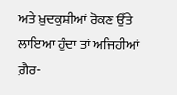ਅਤੇ ਖ਼ੁਦਕੁਸ਼ੀਆਂ ਰੋਕਣ ਉੱਤੇ ਲਾਇਆ ਹੁੰਦਾ ਤਾਂ ਅਜਿਹੀਆਂ ਗ਼ੈਰ-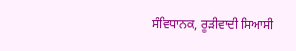ਸੰਵਿਧਾਨਕ, ਰੂੜੀਵਾਦੀ ਸਿਆਸੀ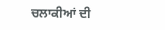ਚਲਾਕੀਆਂ ਦੀ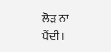ਲੋੜ ਨਾ ਪੈਂਦੀ।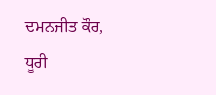ਦਮਨਜੀਤ ਕੌਰ, ਧੂਰੀ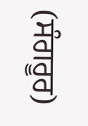(ਸੰਗਰੂਰ)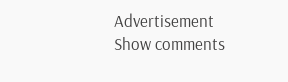Advertisement
Show comments